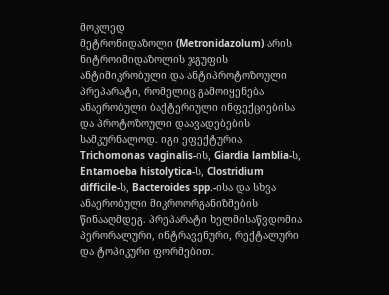მოკლედ
მეტრონიდაზოლი (Metronidazolum) არის ნიტროიმიდაზოლის ჯგუფის ანტიმიკრობული და ანტიპროტოზოული პრეპარატი, რომელიც გამოიყენება ანაერობული ბაქტერიული ინფექციებისა და პროტოზოული დაავადებების სამკურნალოდ. იგი ეფექტურია Trichomonas vaginalis-ის, Giardia lamblia-ს, Entamoeba histolytica-ს, Clostridium difficile-ს, Bacteroides spp.-ისა და სხვა ანაერობული მიკროორგანიზმების წინააღმდეგ. პრეპარატი ხელმისაწვდომია პერორალური, ინტრავენური, რექტალური და ტოპიკური ფორმებით.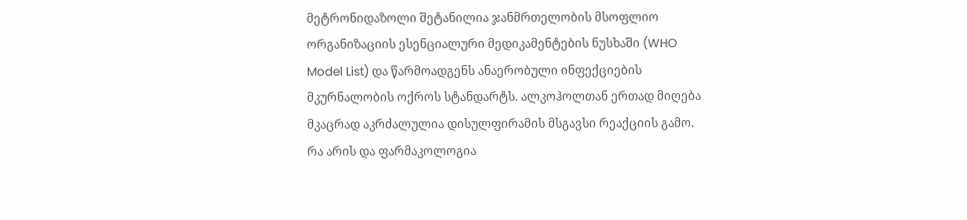მეტრონიდაზოლი შეტანილია ჯანმრთელობის მსოფლიო ორგანიზაციის ესენციალური მედიკამენტების ნუსხაში (WHO Model List) და წარმოადგენს ანაერობული ინფექციების მკურნალობის ოქროს სტანდარტს. ალკოჰოლთან ერთად მიღება მკაცრად აკრძალულია დისულფირამის მსგავსი რეაქციის გამო.
რა არის და ფარმაკოლოგია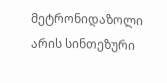მეტრონიდაზოლი არის სინთეზური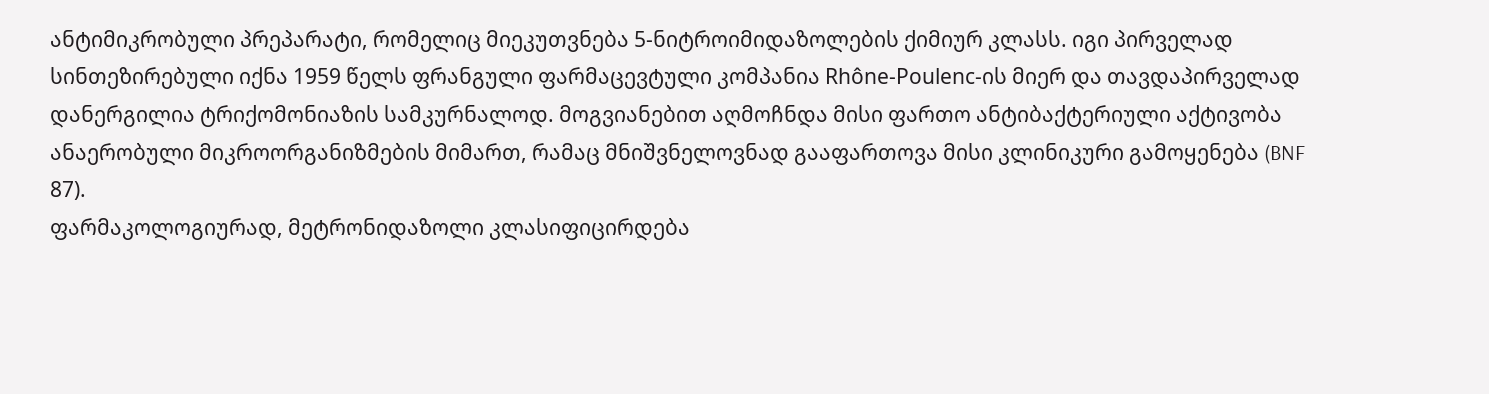ანტიმიკრობული პრეპარატი, რომელიც მიეკუთვნება 5-ნიტროიმიდაზოლების ქიმიურ კლასს. იგი პირველად სინთეზირებული იქნა 1959 წელს ფრანგული ფარმაცევტული კომპანია Rhône-Poulenc-ის მიერ და თავდაპირველად დანერგილია ტრიქომონიაზის სამკურნალოდ. მოგვიანებით აღმოჩნდა მისი ფართო ანტიბაქტერიული აქტივობა ანაერობული მიკროორგანიზმების მიმართ, რამაც მნიშვნელოვნად გააფართოვა მისი კლინიკური გამოყენება (BNF 87).
ფარმაკოლოგიურად, მეტრონიდაზოლი კლასიფიცირდება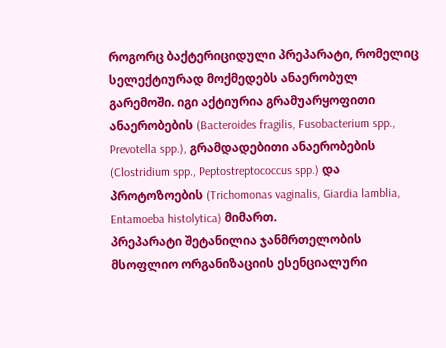როგორც ბაქტერიციდული პრეპარატი, რომელიც სელექტიურად მოქმედებს ანაერობულ გარემოში. იგი აქტიურია გრამუარყოფითი ანაერობების (Bacteroides fragilis, Fusobacterium spp., Prevotella spp.), გრამდადებითი ანაერობების (Clostridium spp., Peptostreptococcus spp.) და პროტოზოების (Trichomonas vaginalis, Giardia lamblia, Entamoeba histolytica) მიმართ.
პრეპარატი შეტანილია ჯანმრთელობის მსოფლიო ორგანიზაციის ესენციალური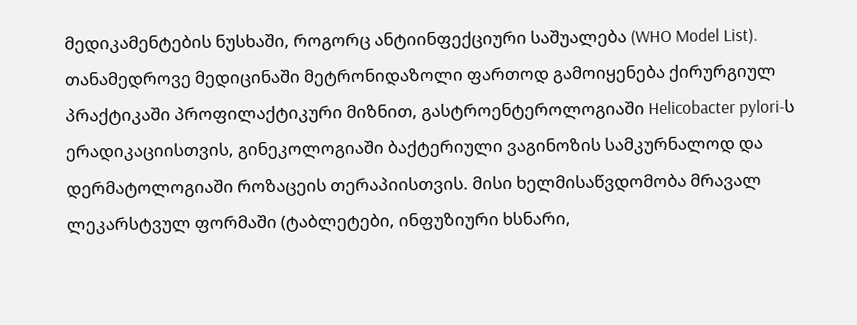მედიკამენტების ნუსხაში, როგორც ანტიინფექციური საშუალება (WHO Model List). თანამედროვე მედიცინაში მეტრონიდაზოლი ფართოდ გამოიყენება ქირურგიულ პრაქტიკაში პროფილაქტიკური მიზნით, გასტროენტეროლოგიაში Helicobacter pylori-ს ერადიკაციისთვის, გინეკოლოგიაში ბაქტერიული ვაგინოზის სამკურნალოდ და დერმატოლოგიაში როზაცეის თერაპიისთვის. მისი ხელმისაწვდომობა მრავალ ლეკარსტვულ ფორმაში (ტაბლეტები, ინფუზიური ხსნარი,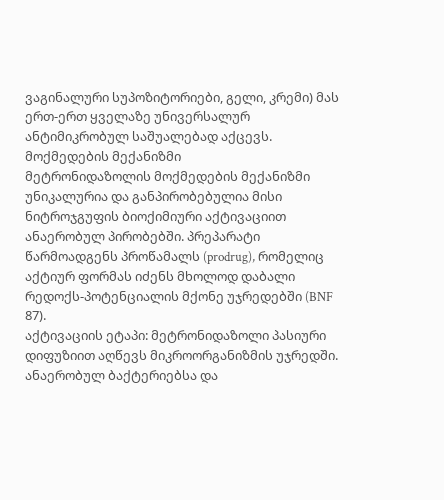ვაგინალური სუპოზიტორიები, გელი, კრემი) მას ერთ-ერთ ყველაზე უნივერსალურ ანტიმიკრობულ საშუალებად აქცევს.
მოქმედების მექანიზმი
მეტრონიდაზოლის მოქმედების მექანიზმი უნიკალურია და განპირობებულია მისი ნიტროჯგუფის ბიოქიმიური აქტივაციით ანაერობულ პირობებში. პრეპარატი წარმოადგენს პროწამალს (prodrug), რომელიც აქტიურ ფორმას იძენს მხოლოდ დაბალი რედოქს-პოტენციალის მქონე უჯრედებში (BNF 87).
აქტივაციის ეტაპი: მეტრონიდაზოლი პასიური დიფუზიით აღწევს მიკროორგანიზმის უჯრედში. ანაერობულ ბაქტერიებსა და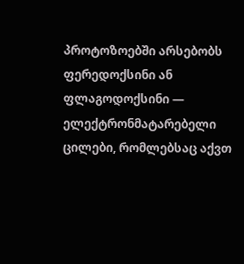პროტოზოებში არსებობს ფერედოქსინი ან ფლაგოდოქსინი — ელექტრონმატარებელი ცილები, რომლებსაც აქვთ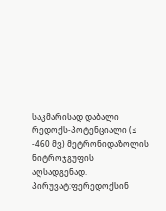საკმარისად დაბალი რედოქს-პოტენციალი (≤ -460 მვ) მეტრონიდაზოლის ნიტროჯგუფის აღსადგენად. პირუვატ:ფერედოქსინ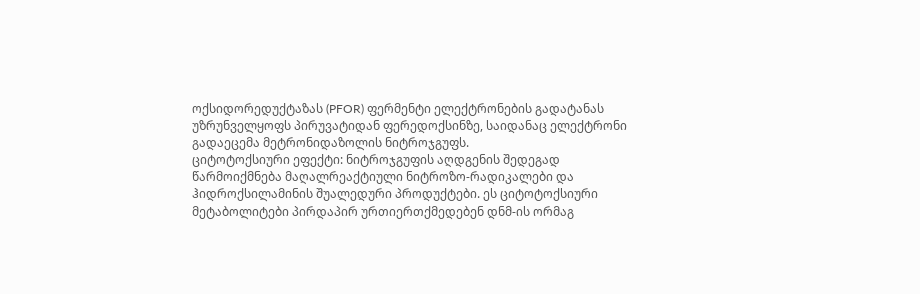ოქსიდორედუქტაზას (PFOR) ფერმენტი ელექტრონების გადატანას უზრუნველყოფს პირუვატიდან ფერედოქსინზე, საიდანაც ელექტრონი გადაეცემა მეტრონიდაზოლის ნიტროჯგუფს.
ციტოტოქსიური ეფექტი: ნიტროჯგუფის აღდგენის შედეგად წარმოიქმნება მაღალრეაქტიული ნიტროზო-რადიკალები და ჰიდროქსილამინის შუალედური პროდუქტები. ეს ციტოტოქსიური მეტაბოლიტები პირდაპირ ურთიერთქმედებენ დნმ-ის ორმაგ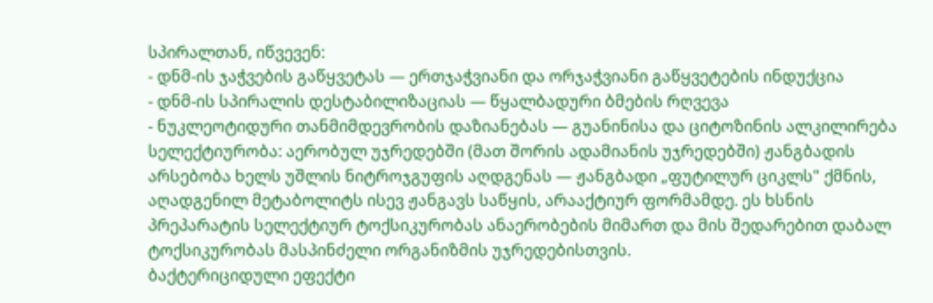სპირალთან, იწვევენ:
- დნმ-ის ჯაჭვების გაწყვეტას — ერთჯაჭვიანი და ორჯაჭვიანი გაწყვეტების ინდუქცია
- დნმ-ის სპირალის დესტაბილიზაციას — წყალბადური ბმების რღვევა
- ნუკლეოტიდური თანმიმდევრობის დაზიანებას — გუანინისა და ციტოზინის ალკილირება
სელექტიურობა: აერობულ უჯრედებში (მათ შორის ადამიანის უჯრედებში) ჟანგბადის არსებობა ხელს უშლის ნიტროჯგუფის აღდგენას — ჟანგბადი „ფუტილურ ციკლს" ქმნის, აღადგენილ მეტაბოლიტს ისევ ჟანგავს საწყის, არააქტიურ ფორმამდე. ეს ხსნის პრეპარატის სელექტიურ ტოქსიკურობას ანაერობების მიმართ და მის შედარებით დაბალ ტოქსიკურობას მასპინძელი ორგანიზმის უჯრედებისთვის.
ბაქტერიციდული ეფექტი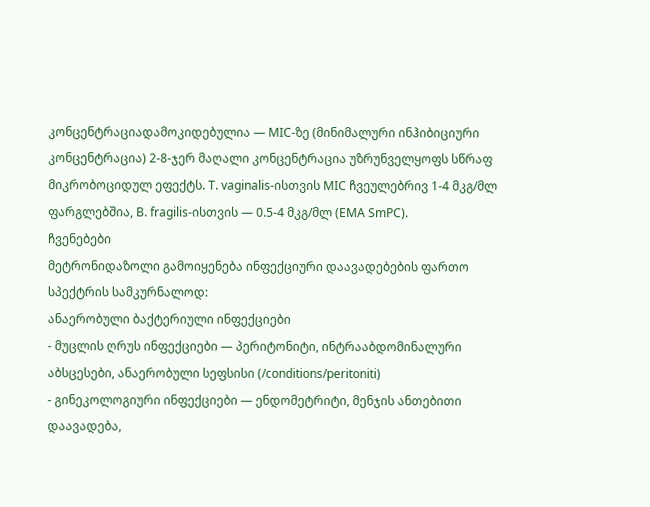კონცენტრაციადამოკიდებულია — MIC-ზე (მინიმალური ინჰიბიციური კონცენტრაცია) 2-8-ჯერ მაღალი კონცენტრაცია უზრუნველყოფს სწრაფ მიკრობოციდულ ეფექტს. T. vaginalis-ისთვის MIC ჩვეულებრივ 1-4 მკგ/მლ ფარგლებშია, B. fragilis-ისთვის — 0.5-4 მკგ/მლ (EMA SmPC).
ჩვენებები
მეტრონიდაზოლი გამოიყენება ინფექციური დაავადებების ფართო სპექტრის სამკურნალოდ:
ანაერობული ბაქტერიული ინფექციები
- მუცლის ღრუს ინფექციები — პერიტონიტი, ინტრააბდომინალური აბსცესები, ანაერობული სეფსისი (/conditions/peritoniti)
- გინეკოლოგიური ინფექციები — ენდომეტრიტი, მენჯის ანთებითი დაავადება,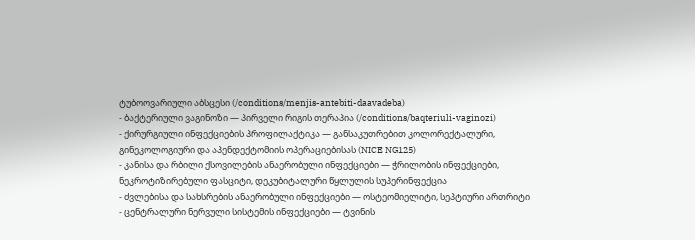ტუბოოვარიული აბსცესი (/conditions/menjis-antebiti-daavadeba)
- ბაქტერიული ვაგინოზი — პირველი რიგის თერაპია (/conditions/baqteriuli-vaginozi)
- ქირურგიული ინფექციების პროფილაქტიკა — განსაკუთრებით კოლორექტალური, გინეკოლოგიური და აპენდექტომიის ოპერაციებისას (NICE NG125)
- კანისა და რბილი ქსოვილების ანაერობული ინფექციები — ჭრილობის ინფექციები, ნეკროტიზირებული ფასციტი, დეკუბიტალური წყლულის სუპერინფექცია
- ძვლებისა და სახსრების ანაერობული ინფექციები — ოსტეომიელიტი, სეპტიური ართრიტი
- ცენტრალური ნერვული სისტემის ინფექციები — ტვინის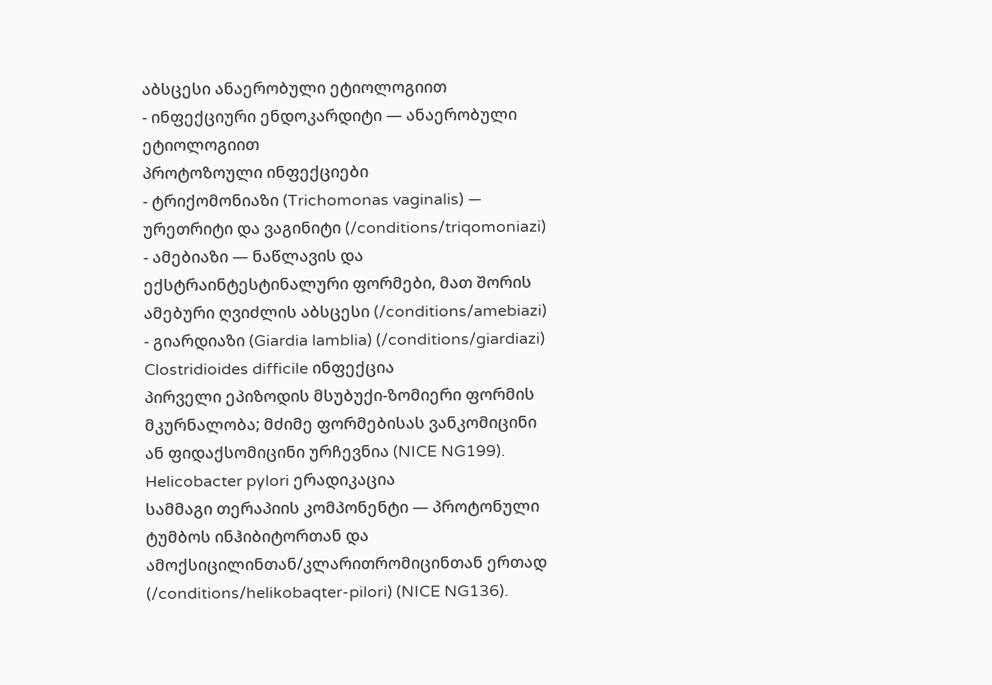აბსცესი ანაერობული ეტიოლოგიით
- ინფექციური ენდოკარდიტი — ანაერობული ეტიოლოგიით
პროტოზოული ინფექციები
- ტრიქომონიაზი (Trichomonas vaginalis) — ურეთრიტი და ვაგინიტი (/conditions/triqomoniazi)
- ამებიაზი — ნაწლავის და ექსტრაინტესტინალური ფორმები, მათ შორის ამებური ღვიძლის აბსცესი (/conditions/amebiazi)
- გიარდიაზი (Giardia lamblia) (/conditions/giardiazi)
Clostridioides difficile ინფექცია
პირველი ეპიზოდის მსუბუქი-ზომიერი ფორმის მკურნალობა; მძიმე ფორმებისას ვანკომიცინი ან ფიდაქსომიცინი ურჩევნია (NICE NG199).
Helicobacter pylori ერადიკაცია
სამმაგი თერაპიის კომპონენტი — პროტონული ტუმბოს ინჰიბიტორთან და ამოქსიცილინთან/კლარითრომიცინთან ერთად (/conditions/helikobaqter-pilori) (NICE NG136).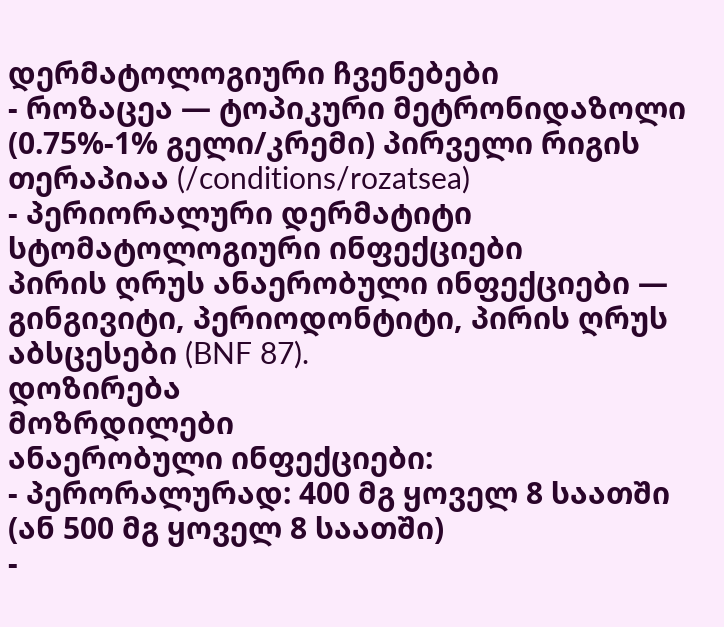დერმატოლოგიური ჩვენებები
- როზაცეა — ტოპიკური მეტრონიდაზოლი (0.75%-1% გელი/კრემი) პირველი რიგის თერაპიაა (/conditions/rozatsea)
- პერიორალური დერმატიტი
სტომატოლოგიური ინფექციები
პირის ღრუს ანაერობული ინფექციები — გინგივიტი, პერიოდონტიტი, პირის ღრუს აბსცესები (BNF 87).
დოზირება
მოზრდილები
ანაერობული ინფექციები:
- პერორალურად: 400 მგ ყოველ 8 საათში (ან 500 მგ ყოველ 8 საათში)
-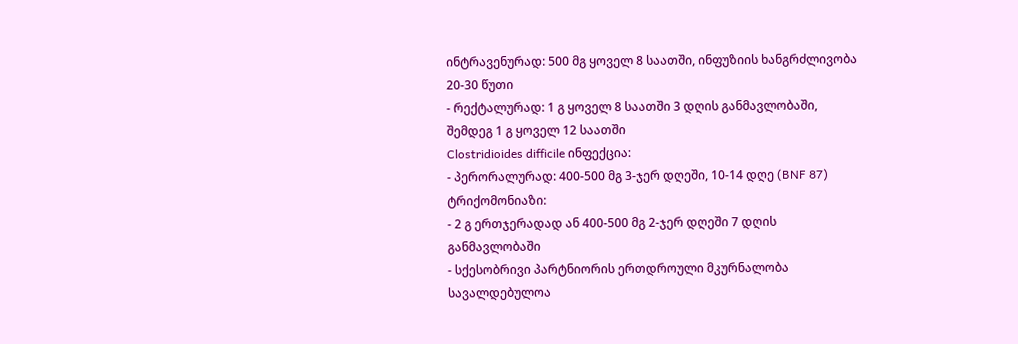ინტრავენურად: 500 მგ ყოველ 8 საათში, ინფუზიის ხანგრძლივობა 20-30 წუთი
- რექტალურად: 1 გ ყოველ 8 საათში 3 დღის განმავლობაში, შემდეგ 1 გ ყოველ 12 საათში
Clostridioides difficile ინფექცია:
- პერორალურად: 400-500 მგ 3-ჯერ დღეში, 10-14 დღე (BNF 87)
ტრიქომონიაზი:
- 2 გ ერთჯერადად ან 400-500 მგ 2-ჯერ დღეში 7 დღის განმავლობაში
- სქესობრივი პარტნიორის ერთდროული მკურნალობა სავალდებულოა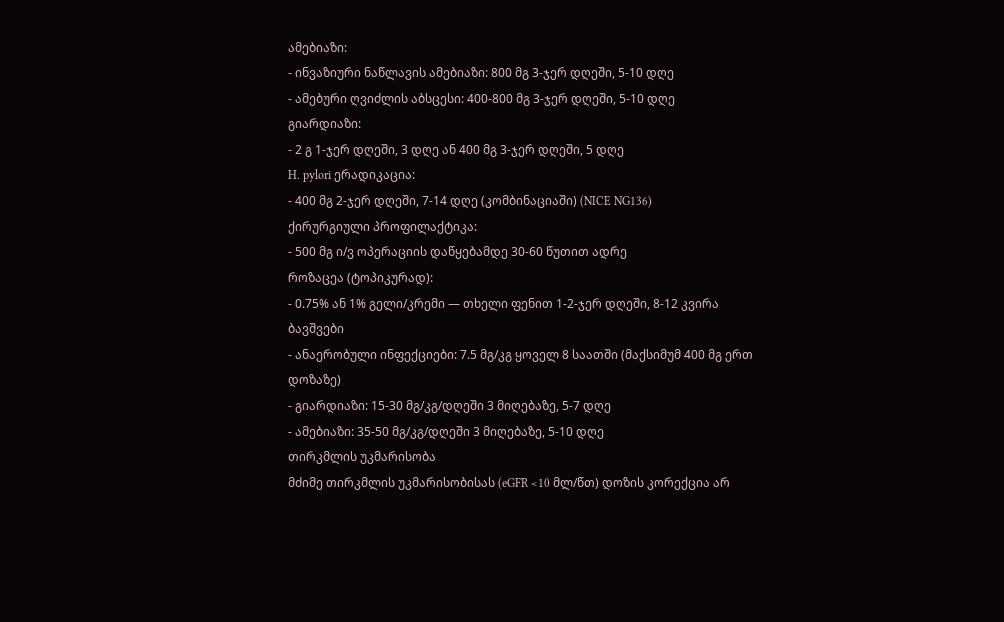ამებიაზი:
- ინვაზიური ნაწლავის ამებიაზი: 800 მგ 3-ჯერ დღეში, 5-10 დღე
- ამებური ღვიძლის აბსცესი: 400-800 მგ 3-ჯერ დღეში, 5-10 დღე
გიარდიაზი:
- 2 გ 1-ჯერ დღეში, 3 დღე ან 400 მგ 3-ჯერ დღეში, 5 დღე
H. pylori ერადიკაცია:
- 400 მგ 2-ჯერ დღეში, 7-14 დღე (კომბინაციაში) (NICE NG136)
ქირურგიული პროფილაქტიკა:
- 500 მგ ი/ვ ოპერაციის დაწყებამდე 30-60 წუთით ადრე
როზაცეა (ტოპიკურად):
- 0.75% ან 1% გელი/კრემი — თხელი ფენით 1-2-ჯერ დღეში, 8-12 კვირა
ბავშვები
- ანაერობული ინფექციები: 7.5 მგ/კგ ყოველ 8 საათში (მაქსიმუმ 400 მგ ერთ დოზაზე)
- გიარდიაზი: 15-30 მგ/კგ/დღეში 3 მიღებაზე, 5-7 დღე
- ამებიაზი: 35-50 მგ/კგ/დღეში 3 მიღებაზე, 5-10 დღე
თირკმლის უკმარისობა
მძიმე თირკმლის უკმარისობისას (eGFR <10 მლ/წთ) დოზის კორექცია არ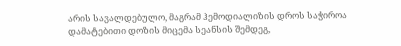არის სავალდებულო, მაგრამ ჰემოდიალიზის დროს საჭიროა დამატებითი დოზის მიცემა სეანსის შემდეგ,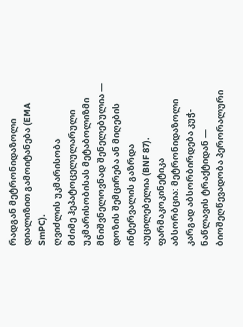რადგან მეტრონიდაზოლი დიალიზით გამოიტანება (EMA SmPC).
ღვიძლის უკმარისობა
მძიმე ჰეპატოცელულარული უკმარისობისას მეტაბოლიზმი მნიშვნელოვნად შენელებულია — დოზის შემცირება ან მიღების ინტერვალის გაზრდა აუცილებელია (BNF 87).
ფარმაკოკინეტიკა
აბსორბცია: მეტრონიდაზოლი კარგად აბსორბირდება კუჭ-ნაწლავის ტრაქტიდან — ბიოშეღწევადობა პერორალური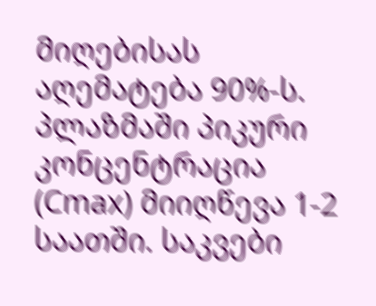მიღებისას აღემატება 90%-ს. პლაზმაში პიკური კონცენტრაცია (Cmax) მიიღწევა 1-2 საათში. საკვები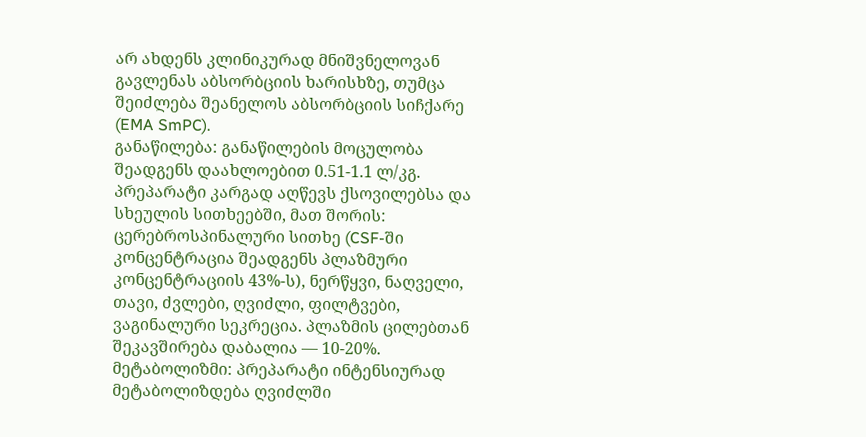არ ახდენს კლინიკურად მნიშვნელოვან გავლენას აბსორბციის ხარისხზე, თუმცა შეიძლება შეანელოს აბსორბციის სიჩქარე (EMA SmPC).
განაწილება: განაწილების მოცულობა შეადგენს დაახლოებით 0.51-1.1 ლ/კგ. პრეპარატი კარგად აღწევს ქსოვილებსა და სხეულის სითხეებში, მათ შორის: ცერებროსპინალური სითხე (CSF-ში კონცენტრაცია შეადგენს პლაზმური კონცენტრაციის 43%-ს), ნერწყვი, ნაღველი, თავი, ძვლები, ღვიძლი, ფილტვები, ვაგინალური სეკრეცია. პლაზმის ცილებთან შეკავშირება დაბალია — 10-20%.
მეტაბოლიზმი: პრეპარატი ინტენსიურად მეტაბოლიზდება ღვიძლში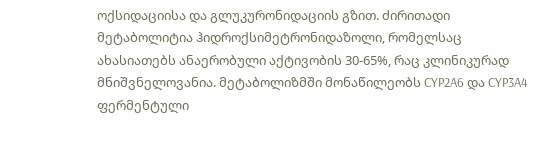ოქსიდაციისა და გლუკურონიდაციის გზით. ძირითადი მეტაბოლიტია ჰიდროქსიმეტრონიდაზოლი, რომელსაც ახასიათებს ანაერობული აქტივობის 30-65%, რაც კლინიკურად მნიშვნელოვანია. მეტაბოლიზმში მონაწილეობს CYP2A6 და CYP3A4 ფერმენტული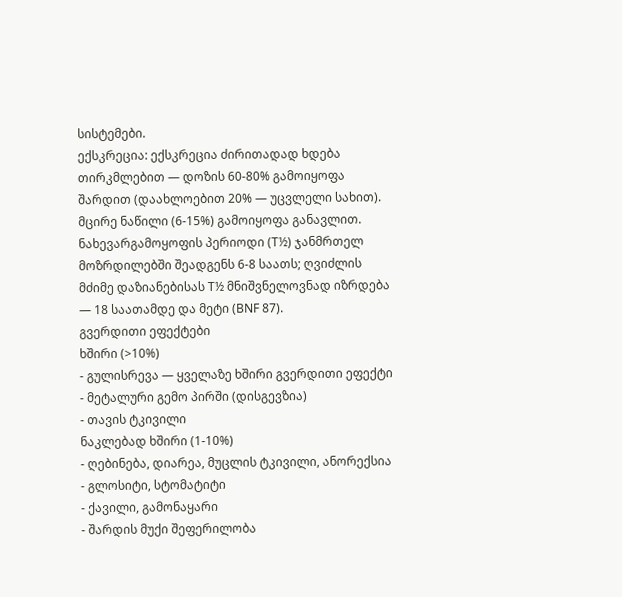სისტემები.
ექსკრეცია: ექსკრეცია ძირითადად ხდება თირკმლებით — დოზის 60-80% გამოიყოფა შარდით (დაახლოებით 20% — უცვლელი სახით). მცირე ნაწილი (6-15%) გამოიყოფა განავლით. ნახევარგამოყოფის პერიოდი (T½) ჯანმრთელ მოზრდილებში შეადგენს 6-8 საათს; ღვიძლის მძიმე დაზიანებისას T½ მნიშვნელოვნად იზრდება — 18 საათამდე და მეტი (BNF 87).
გვერდითი ეფექტები
ხშირი (>10%)
- გულისრევა — ყველაზე ხშირი გვერდითი ეფექტი
- მეტალური გემო პირში (დისგევზია)
- თავის ტკივილი
ნაკლებად ხშირი (1-10%)
- ღებინება, დიარეა, მუცლის ტკივილი, ანორექსია
- გლოსიტი, სტომატიტი
- ქავილი, გამონაყარი
- შარდის მუქი შეფერილობა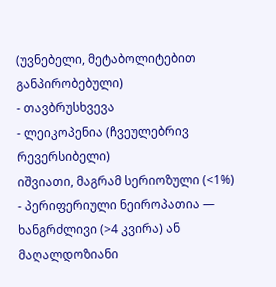(უვნებელი, მეტაბოლიტებით განპირობებული)
- თავბრუსხვევა
- ლეიკოპენია (ჩვეულებრივ რევერსიბელი)
იშვიათი, მაგრამ სერიოზული (<1%)
- პერიფერიული ნეიროპათია — ხანგრძლივი (>4 კვირა) ან მაღალდოზიანი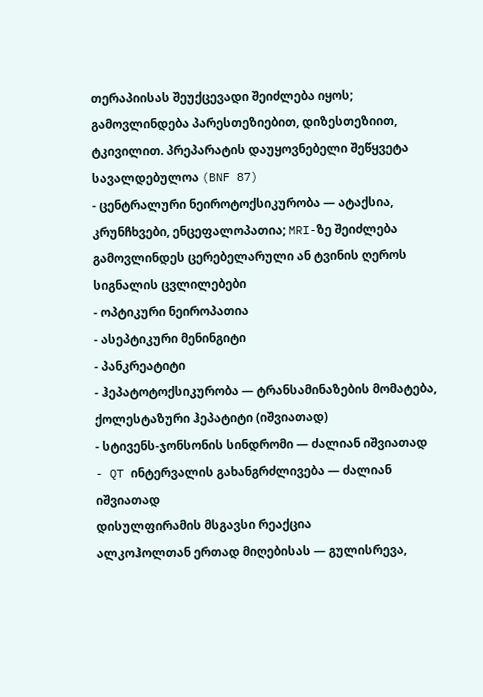თერაპიისას შეუქცევადი შეიძლება იყოს; გამოვლინდება პარესთეზიებით, დიზესთეზიით, ტკივილით. პრეპარატის დაუყოვნებელი შეწყვეტა სავალდებულოა (BNF 87)
- ცენტრალური ნეიროტოქსიკურობა — ატაქსია, კრუნჩხვები, ენცეფალოპათია; MRI-ზე შეიძლება გამოვლინდეს ცერებელარული ან ტვინის ღეროს სიგნალის ცვლილებები
- ოპტიკური ნეიროპათია
- ასეპტიკური მენინგიტი
- პანკრეატიტი
- ჰეპატოტოქსიკურობა — ტრანსამინაზების მომატება, ქოლესტაზური ჰეპატიტი (იშვიათად)
- სტივენს-ჯონსონის სინდრომი — ძალიან იშვიათად
- QT ინტერვალის გახანგრძლივება — ძალიან იშვიათად
დისულფირამის მსგავსი რეაქცია
ალკოჰოლთან ერთად მიღებისას — გულისრევა,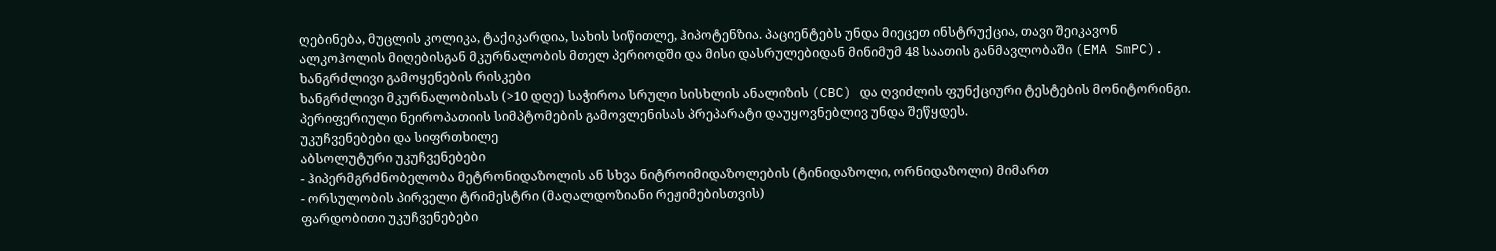ღებინება, მუცლის კოლიკა, ტაქიკარდია, სახის სიწითლე, ჰიპოტენზია. პაციენტებს უნდა მიეცეთ ინსტრუქცია, თავი შეიკავონ ალკოჰოლის მიღებისგან მკურნალობის მთელ პერიოდში და მისი დასრულებიდან მინიმუმ 48 საათის განმავლობაში (EMA SmPC).
ხანგრძლივი გამოყენების რისკები
ხანგრძლივი მკურნალობისას (>10 დღე) საჭიროა სრული სისხლის ანალიზის (CBC) და ღვიძლის ფუნქციური ტესტების მონიტორინგი. პერიფერიული ნეიროპათიის სიმპტომების გამოვლენისას პრეპარატი დაუყოვნებლივ უნდა შეწყდეს.
უკუჩვენებები და სიფრთხილე
აბსოლუტური უკუჩვენებები
- ჰიპერმგრძნობელობა მეტრონიდაზოლის ან სხვა ნიტროიმიდაზოლების (ტინიდაზოლი, ორნიდაზოლი) მიმართ
- ორსულობის პირველი ტრიმესტრი (მაღალდოზიანი რეჟიმებისთვის)
ფარდობითი უკუჩვენებები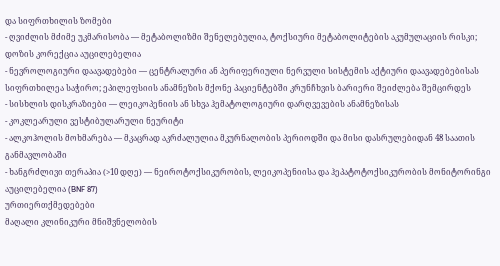და სიფრთხილის ზომები
- ღვიძლის მძიმე უკმარისობა — მეტაბოლიზმი შენელებულია, ტოქსიური მეტაბოლიტების აკუმულაციის რისკი; დოზის კორექცია აუცილებელია
- ნევროლოგიური დაავადებები — ცენტრალური ან პერიფერიული ნერვული სისტემის აქტიური დაავადებებისას სიფრთხილეა საჭირო; ეპილეფსიის ანამნეზის მქონე პაციენტებში კრუნჩხვის ბარიერი შეიძლება შემცირდეს
- სისხლის დისკრაზიები — ლეიკოპენიის ან სხვა ჰემატოლოგიური დარღვევების ანამნეზისას
- კოკლეარული ვესტიბულარული ნეურიტი
- ალკოჰოლის მოხმარება — მკაცრად აკრძალულია მკურნალობის პერიოდში და მისი დასრულებიდან 48 საათის განმავლობაში
- ხანგრძლივი თერაპია (>10 დღე) — ნეიროტოქსიკურობის, ლეიკოპენიისა და ჰეპატოტოქსიკურობის მონიტორინგი აუცილებელია (BNF 87)
ურთიერთქმედებები
მაღალი კლინიკური მნიშვნელობის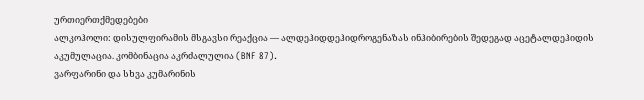ურთიერთქმედებები
ალკოჰოლი: დისულფირამის მსგავსი რეაქცია — ალდეჰიდდეჰიდროგენაზას ინჰიბირების შედეგად აცეტალდეჰიდის აკუმულაცია. კომბინაცია აკრძალულია (BNF 87).
ვარფარინი და სხვა კუმარინის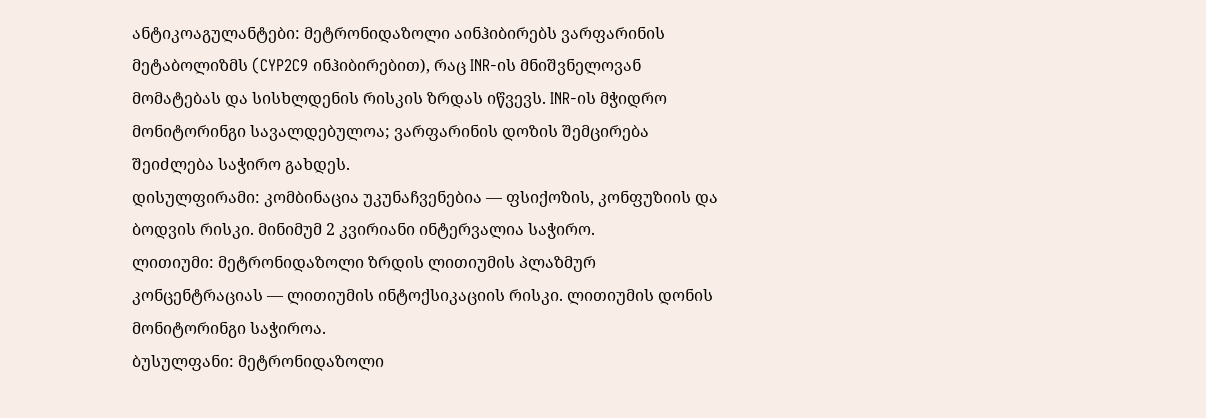ანტიკოაგულანტები: მეტრონიდაზოლი აინჰიბირებს ვარფარინის მეტაბოლიზმს (CYP2C9 ინჰიბირებით), რაც INR-ის მნიშვნელოვან მომატებას და სისხლდენის რისკის ზრდას იწვევს. INR-ის მჭიდრო მონიტორინგი სავალდებულოა; ვარფარინის დოზის შემცირება შეიძლება საჭირო გახდეს.
დისულფირამი: კომბინაცია უკუნაჩვენებია — ფსიქოზის, კონფუზიის და ბოდვის რისკი. მინიმუმ 2 კვირიანი ინტერვალია საჭირო.
ლითიუმი: მეტრონიდაზოლი ზრდის ლითიუმის პლაზმურ კონცენტრაციას — ლითიუმის ინტოქსიკაციის რისკი. ლითიუმის დონის მონიტორინგი საჭიროა.
ბუსულფანი: მეტრონიდაზოლი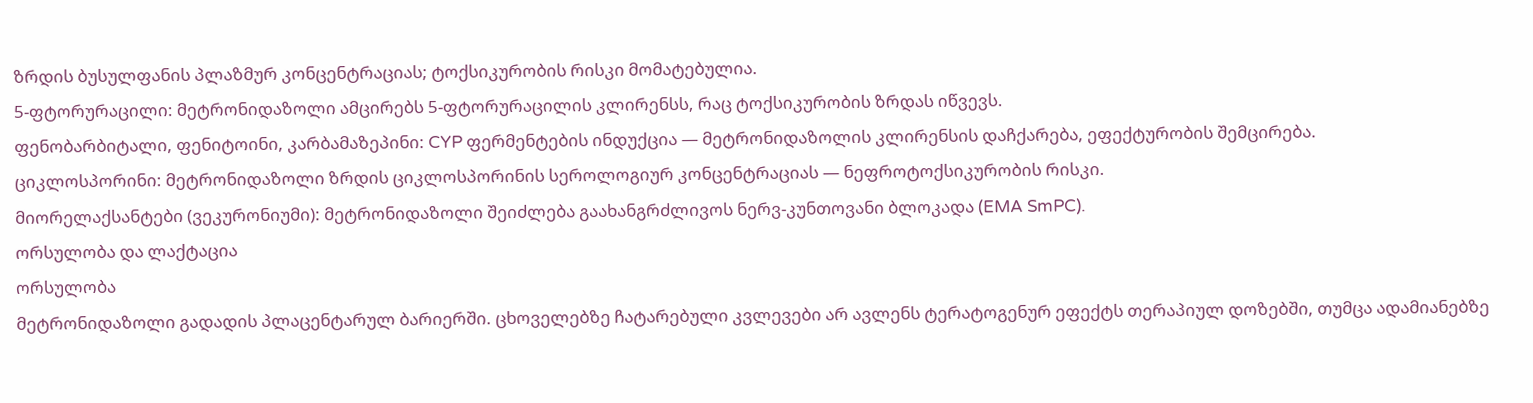ზრდის ბუსულფანის პლაზმურ კონცენტრაციას; ტოქსიკურობის რისკი მომატებულია.
5-ფტორურაცილი: მეტრონიდაზოლი ამცირებს 5-ფტორურაცილის კლირენსს, რაც ტოქსიკურობის ზრდას იწვევს.
ფენობარბიტალი, ფენიტოინი, კარბამაზეპინი: CYP ფერმენტების ინდუქცია — მეტრონიდაზოლის კლირენსის დაჩქარება, ეფექტურობის შემცირება.
ციკლოსპორინი: მეტრონიდაზოლი ზრდის ციკლოსპორინის სეროლოგიურ კონცენტრაციას — ნეფროტოქსიკურობის რისკი.
მიორელაქსანტები (ვეკურონიუმი): მეტრონიდაზოლი შეიძლება გაახანგრძლივოს ნერვ-კუნთოვანი ბლოკადა (EMA SmPC).
ორსულობა და ლაქტაცია
ორსულობა
მეტრონიდაზოლი გადადის პლაცენტარულ ბარიერში. ცხოველებზე ჩატარებული კვლევები არ ავლენს ტერატოგენურ ეფექტს თერაპიულ დოზებში, თუმცა ადამიანებზე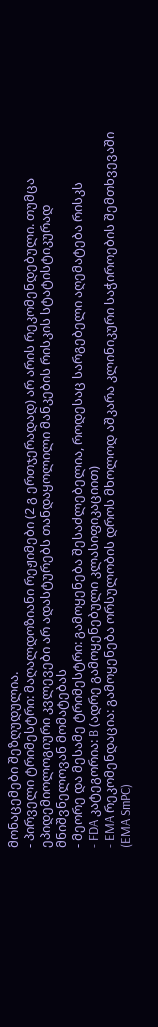მონაცემები შეზღუდულია.
- პირველი ტრიმესტრი: მაღალდოზიანი რეჟიმები (2 გ ერთჯერადად) არ არის რეკომენდებული. თუმცა ეპიდემიოლოგიური კვლევები არ ადასტურებს თანდაყოლილი მანკების რისკის სტატისტიკურად მნიშვნელოვან მომატებას
- მეორე და მესამე ტრიმესტრი: გამოყენება შესაძლებელია, როდესაც სარგებელი აღემატება რისკს
- FDA კატეგორია: B (ადრე გამოყენებული კლასიფიკაციით)
- EMA რეკომენდაცია: გამოყენება ორსულობის დროს მხოლოდ აშკარა კლინიკური საჭიროების შემთხვევაში (EMA SmPC)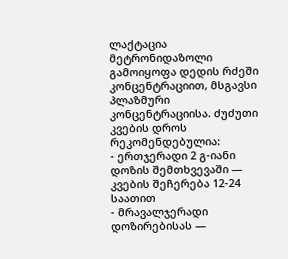ლაქტაცია
მეტრონიდაზოლი გამოიყოფა დედის რძეში კონცენტრაციით, მსგავსი პლაზმური კონცენტრაციისა. ძუძუთი კვების დროს რეკომენდებულია:
- ერთჯერადი 2 გ-იანი დოზის შემთხვევაში — კვების შეჩერება 12-24 საათით
- მრავალჯერადი დოზირებისას —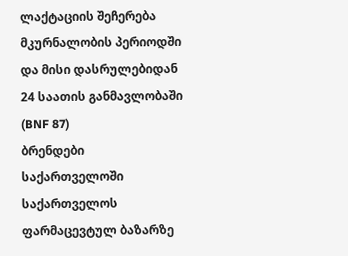ლაქტაციის შეჩერება მკურნალობის პერიოდში და მისი დასრულებიდან 24 საათის განმავლობაში (BNF 87)
ბრენდები საქართველოში
საქართველოს ფარმაცევტულ ბაზარზე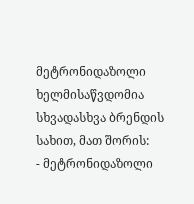მეტრონიდაზოლი ხელმისაწვდომია სხვადასხვა ბრენდის სახით, მათ შორის:
- მეტრონიდაზოლი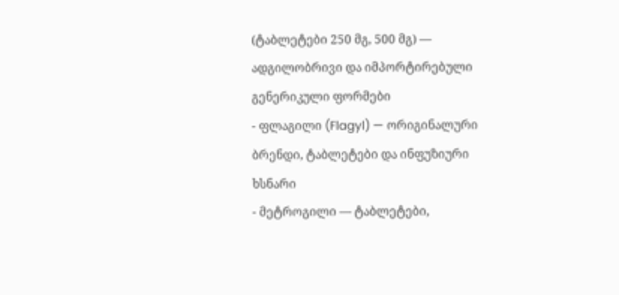(ტაბლეტები 250 მგ, 500 მგ) — ადგილობრივი და იმპორტირებული გენერიკული ფორმები
- ფლაგილი (Flagyl) — ორიგინალური ბრენდი, ტაბლეტები და ინფუზიური ხსნარი
- მეტროგილი — ტაბლეტები,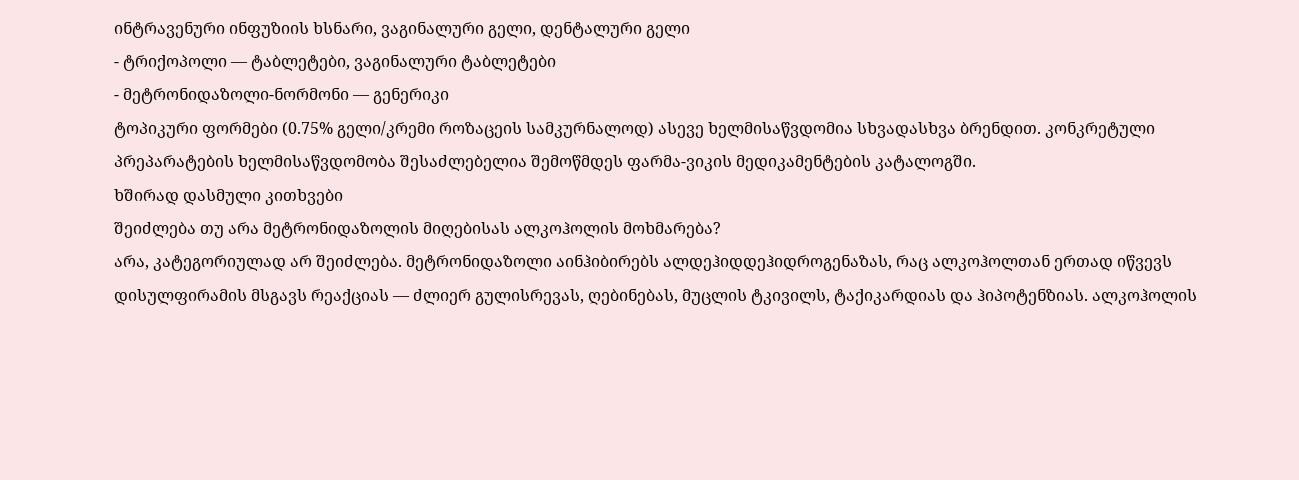ინტრავენური ინფუზიის ხსნარი, ვაგინალური გელი, დენტალური გელი
- ტრიქოპოლი — ტაბლეტები, ვაგინალური ტაბლეტები
- მეტრონიდაზოლი-ნორმონი — გენერიკი
ტოპიკური ფორმები (0.75% გელი/კრემი როზაცეის სამკურნალოდ) ასევე ხელმისაწვდომია სხვადასხვა ბრენდით. კონკრეტული პრეპარატების ხელმისაწვდომობა შესაძლებელია შემოწმდეს ფარმა-ვიკის მედიკამენტების კატალოგში.
ხშირად დასმული კითხვები
შეიძლება თუ არა მეტრონიდაზოლის მიღებისას ალკოჰოლის მოხმარება?
არა, კატეგორიულად არ შეიძლება. მეტრონიდაზოლი აინჰიბირებს ალდეჰიდდეჰიდროგენაზას, რაც ალკოჰოლთან ერთად იწვევს დისულფირამის მსგავს რეაქციას — ძლიერ გულისრევას, ღებინებას, მუცლის ტკივილს, ტაქიკარდიას და ჰიპოტენზიას. ალკოჰოლის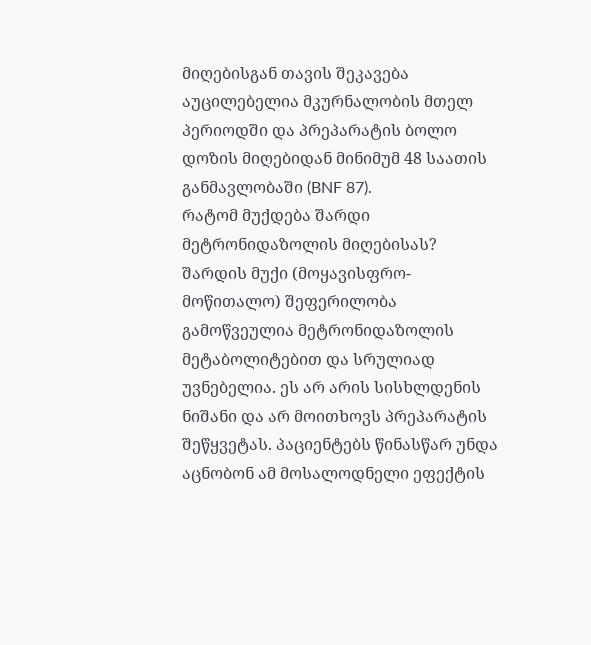მიღებისგან თავის შეკავება აუცილებელია მკურნალობის მთელ პერიოდში და პრეპარატის ბოლო დოზის მიღებიდან მინიმუმ 48 საათის განმავლობაში (BNF 87).
რატომ მუქდება შარდი მეტრონიდაზოლის მიღებისას?
შარდის მუქი (მოყავისფრო-მოწითალო) შეფერილობა გამოწვეულია მეტრონიდაზოლის მეტაბოლიტებით და სრულიად უვნებელია. ეს არ არის სისხლდენის ნიშანი და არ მოითხოვს პრეპარატის შეწყვეტას. პაციენტებს წინასწარ უნდა აცნობონ ამ მოსალოდნელი ეფექტის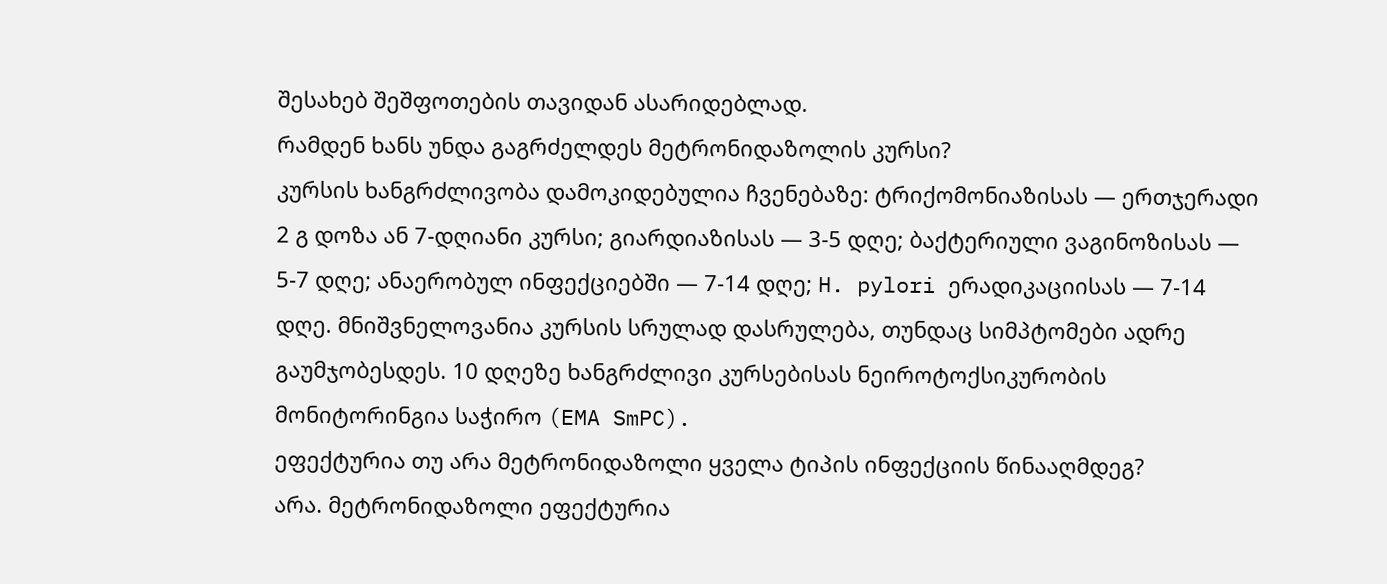შესახებ შეშფოთების თავიდან ასარიდებლად.
რამდენ ხანს უნდა გაგრძელდეს მეტრონიდაზოლის კურსი?
კურსის ხანგრძლივობა დამოკიდებულია ჩვენებაზე: ტრიქომონიაზისას — ერთჯერადი 2 გ დოზა ან 7-დღიანი კურსი; გიარდიაზისას — 3-5 დღე; ბაქტერიული ვაგინოზისას — 5-7 დღე; ანაერობულ ინფექციებში — 7-14 დღე; H. pylori ერადიკაციისას — 7-14 დღე. მნიშვნელოვანია კურსის სრულად დასრულება, თუნდაც სიმპტომები ადრე გაუმჯობესდეს. 10 დღეზე ხანგრძლივი კურსებისას ნეიროტოქსიკურობის მონიტორინგია საჭირო (EMA SmPC).
ეფექტურია თუ არა მეტრონიდაზოლი ყველა ტიპის ინფექციის წინააღმდეგ?
არა. მეტრონიდაზოლი ეფექტურია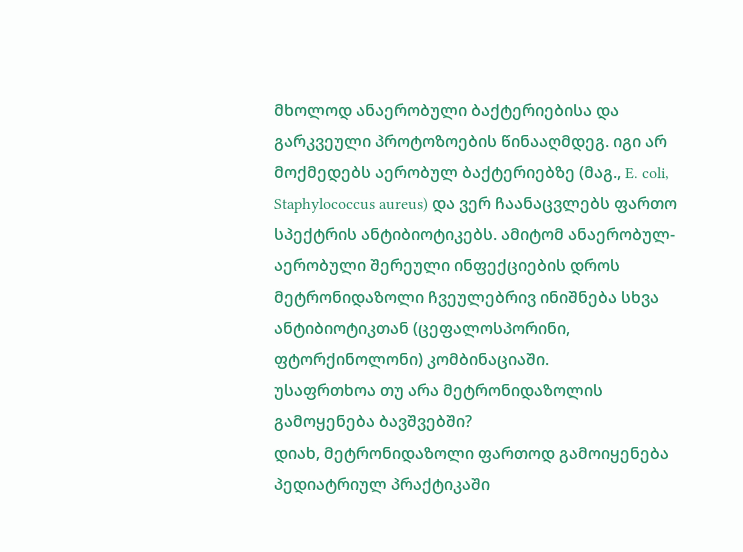მხოლოდ ანაერობული ბაქტერიებისა და გარკვეული პროტოზოების წინააღმდეგ. იგი არ მოქმედებს აერობულ ბაქტერიებზე (მაგ., E. coli, Staphylococcus aureus) და ვერ ჩაანაცვლებს ფართო სპექტრის ანტიბიოტიკებს. ამიტომ ანაერობულ-აერობული შერეული ინფექციების დროს მეტრონიდაზოლი ჩვეულებრივ ინიშნება სხვა ანტიბიოტიკთან (ცეფალოსპორინი, ფტორქინოლონი) კომბინაციაში.
უსაფრთხოა თუ არა მეტრონიდაზოლის გამოყენება ბავშვებში?
დიახ, მეტრონიდაზოლი ფართოდ გამოიყენება პედიატრიულ პრაქტიკაში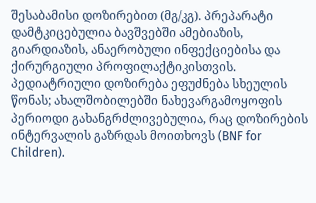შესაბამისი დოზირებით (მგ/კგ). პრეპარატი დამტკიცებულია ბავშვებში ამებიაზის, გიარდიაზის, ანაერობული ინფექციებისა და ქირურგიული პროფილაქტიკისთვის. პედიატრიული დოზირება ეფუძნება სხეულის წონას; ახალშობილებში ნახევარგამოყოფის პერიოდი გახანგრძლივებულია, რაც დოზირების ინტერვალის გაზრდას მოითხოვს (BNF for Children).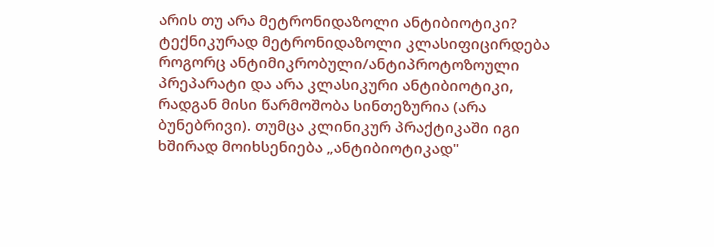არის თუ არა მეტრონიდაზოლი ანტიბიოტიკი?
ტექნიკურად მეტრონიდაზოლი კლასიფიცირდება როგორც ანტიმიკრობული/ანტიპროტოზოული პრეპარატი და არა კლასიკური ანტიბიოტიკი, რადგან მისი წარმოშობა სინთეზურია (არა ბუნებრივი). თუმცა კლინიკურ პრაქტიკაში იგი ხშირად მოიხსენიება „ანტიბიოტიკად"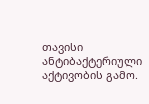თავისი ანტიბაქტერიული აქტივობის გამო.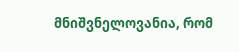მნიშვნელოვანია, რომ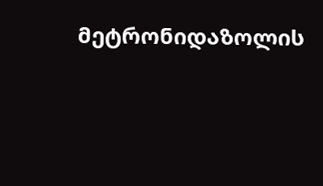მეტრონიდაზოლის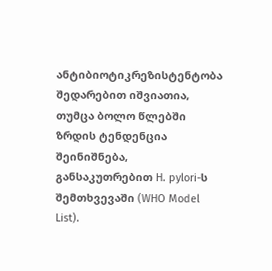ანტიბიოტიკრეზისტენტობა შედარებით იშვიათია, თუმცა ბოლო წლებში ზრდის ტენდენცია შეინიშნება, განსაკუთრებით H. pylori-ს შემთხვევაში (WHO Model List).